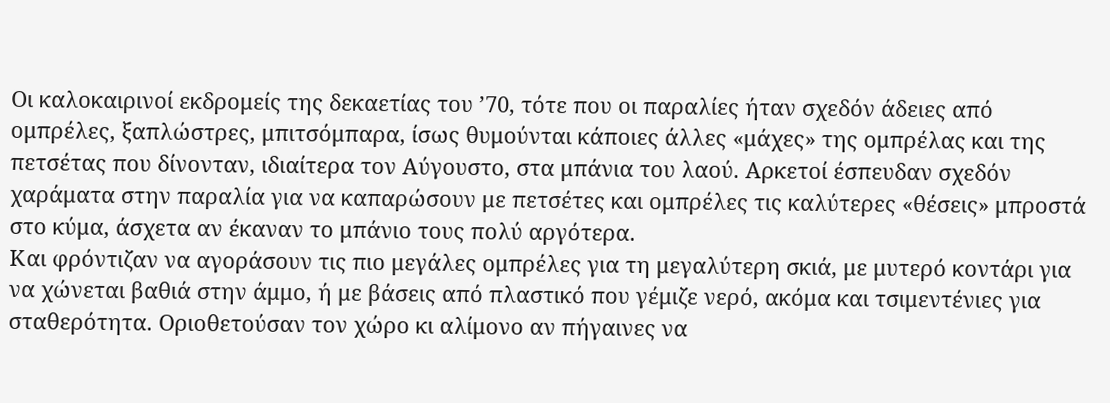Οι καλοκαιρινοί εκδρομείς της δεκαετίας του ’70, τότε που οι παραλίες ήταν σχεδόν άδειες από ομπρέλες, ξαπλώστρες, μπιτσόμπαρα, ίσως θυμούνται κάποιες άλλες «μάχες» της ομπρέλας και της πετσέτας που δίνονταν, ιδιαίτερα τον Αύγουστο, στα μπάνια του λαού. Αρκετοί έσπευδαν σχεδόν χαράματα στην παραλία για να καπαρώσουν με πετσέτες και ομπρέλες τις καλύτερες «θέσεις» μπροστά στο κύμα, άσχετα αν έκαναν το μπάνιο τους πολύ αργότερα.
Και φρόντιζαν να αγοράσουν τις πιο μεγάλες ομπρέλες για τη μεγαλύτερη σκιά, με μυτερό κοντάρι για να χώνεται βαθιά στην άμμο, ή με βάσεις από πλαστικό που γέμιζε νερό, ακόμα και τσιμεντένιες για σταθερότητα. Οριοθετούσαν τον χώρο κι αλίμονο αν πήγαινες να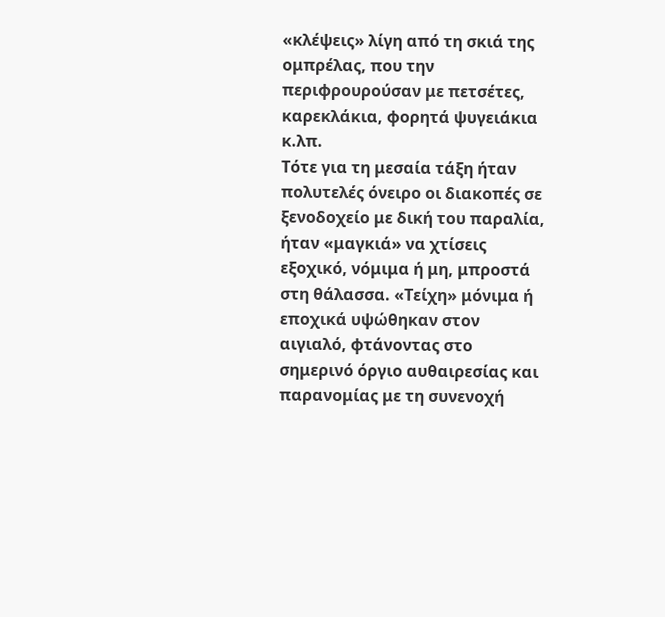«κλέψεις» λίγη από τη σκιά της ομπρέλας, που την περιφρουρούσαν με πετσέτες, καρεκλάκια, φορητά ψυγειάκια κ.λπ.
Τότε για τη μεσαία τάξη ήταν πολυτελές όνειρο οι διακοπές σε ξενοδοχείο με δική του παραλία, ήταν «μαγκιά» να χτίσεις εξοχικό, νόμιμα ή μη, μπροστά στη θάλασσα. «Τείχη» μόνιμα ή εποχικά υψώθηκαν στον αιγιαλό, φτάνοντας στο σημερινό όργιο αυθαιρεσίας και παρανομίας με τη συνενοχή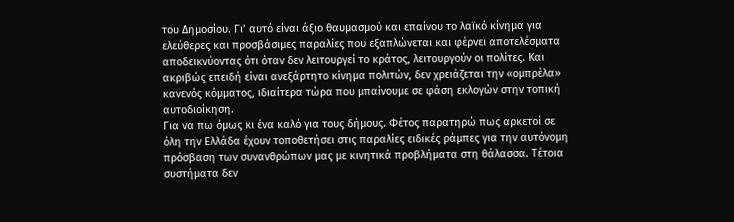του Δημοσίου. Γι’ αυτό είναι άξιο θαυμασμού και επαίνου το λαϊκό κίνημα για ελεύθερες και προσβάσιμες παραλίες που εξαπλώνεται και φέρνει αποτελέσματα αποδεικνύοντας ότι όταν δεν λειτουργεί το κράτος, λειτουργούν οι πολίτες. Και ακριβώς επειδή είναι ανεξάρτητο κίνημα πολιτών, δεν χρειάζεται την «ομπρέλα» κανενός κόμματος, ιδιαίτερα τώρα που μπαίνουμε σε φάση εκλογών στην τοπική αυτοδιοίκηση.
Για να πω όμως κι ένα καλό για τους δήμους. Φέτος παρατηρώ πως αρκετοί σε όλη την Ελλάδα έχουν τοποθετήσει στις παραλίες ειδικές ράμπες για την αυτόνομη πρόσβαση των συνανθρώπων μας με κινητικά προβλήματα στη θάλασσα. Τέτοια συστήματα δεν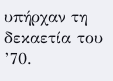υπήρχαν τη δεκαετία του ’70.